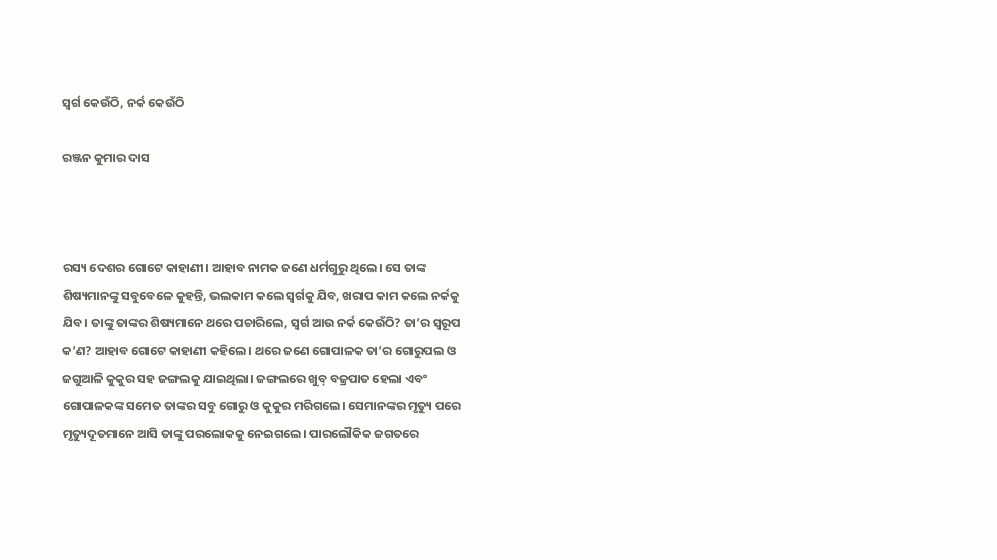ସ୍ୱର୍ଗ କେଉଁଠି, ନର୍କ କେଉଁଠି

ରଞ୍ଜନ କୁମାର ଦାସ



ରସ୍ୟ ଦେଶର ଗୋଟେ କାହାଣୀ। ଆହାବ ନାମକ ଜଣେ ଧର୍ମଗୁରୁ ଥିଲେ। ସେ ତାଙ୍କ ଶିଷ୍ୟମାନଙ୍କୁ ସବୁବେଳେ କୁହନ୍ତି, ଭଲକାମ କଲେ ସ୍ବର୍ଗକୁ ଯିବ, ଖରାପ କାମ କଲେ ନର୍କକୁ ଯିବ। ତାଙ୍କୁ ତାଙ୍କର ଶିଷ୍ୟମାନେ ଥରେ ପଚାରିଲେ, ସ୍ବର୍ଗ ଆଉ ନର୍କ କେଉଁଠି? ତା’ର ସ୍ବରୂପ କ’ଣ? ଆହାବ ଗୋଟେ କାହାଣୀ କହିଲେ। ଥରେ ଜଣେ ଗୋପାଳକ ତା’ର ଗୋରୁପଲ ଓ ଜଗୁଆଳି କୁକୁର ସହ ଜଙ୍ଗଲକୁ ଯାଇଥିଲା। ଜଙ୍ଗଲରେ ଖୁବ୍‌ ବଜ୍ରପାତ ହେଲା ଏବଂ ଗୋପାଳକଙ୍କ ସମେତ ତାଙ୍କର ସବୁ ଗୋରୁ ଓ କୁକୁର ମରିଗଲେ। ସେମାନଙ୍କର ମୃତ୍ୟୁ ପରେ ମୃତ୍ୟୁଦୂତମାନେ ଆସି ତାଙ୍କୁ ପରଲୋକକୁ ନେଇଗଲେ। ପାରଲୌକିକ ଜଗତରେ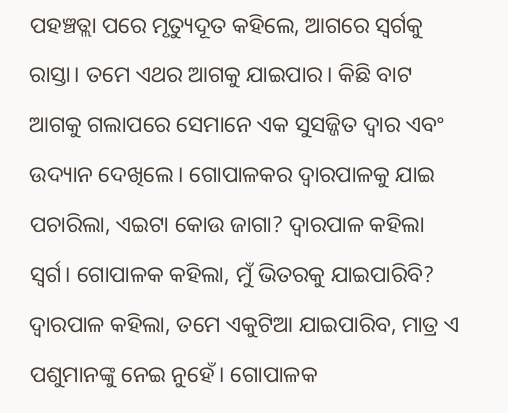ପହଞ୍ଚତ୍ଲା ପରେ ମୃତ୍ୟୁଦୂତ କହିଲେ, ଆଗରେ ସ୍ବର୍ଗକୁ ରାସ୍ତା। ତମେ ଏଥର ଆଗକୁ ଯାଇପାର। କିଛି ବାଟ ଆଗକୁ ଗଲାପରେ ସେମାନେ ଏକ ସୁସଜ୍ଜିତ ଦ୍ୱାର ଏବଂ ଉଦ୍ୟାନ ଦେଖିଲେ। ଗୋପାଳକର ଦ୍ୱାରପାଳକୁ ଯାଇ ପଚାରିଲା, ଏଇଟା କୋଉ ଜାଗା? ଦ୍ୱାରପାଳ କହିଲା ସ୍ବର୍ଗ। ଗୋପାଳକ କହିଲା, ମୁଁ ଭିତରକୁ ଯାଇପାରିବି? ଦ୍ୱାରପାଳ କହିଲା, ତମେ ଏକୁଟିଆ ଯାଇପାରିବ, ମାତ୍ର ଏ ପଶୁମାନଙ୍କୁ ନେଇ ନୁହେଁ। ଗୋପାଳକ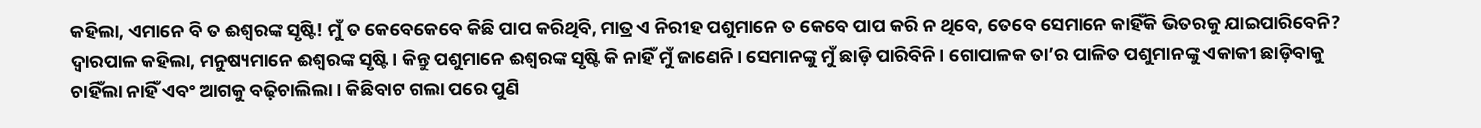କହିଲା, ଏମାନେ ବି ତ ଈଶ୍ୱରଙ୍କ ସୃଷ୍ଟି! ମୁଁ ତ କେବେକେବେ କିଛି ପାପ କରିଥିବି, ମାତ୍ର ଏ ନିରୀହ ପଶୁମାନେ ତ କେବେ ପାପ କରି ନ ଥିବେ, ତେବେ ସେମାନେ କାହିଁକି ଭିତରକୁ ଯାଇପାରିବେନି? ଦ୍ୱାରପାଳ କହିଲା, ମନୁଷ୍ୟମାନେ ଈଶ୍ୱରଙ୍କ ସୃଷ୍ଟି। କିନ୍ତୁ ପଶୁମାନେ ଈଶ୍ୱରଙ୍କ ସୃଷ୍ଟି କି ନାହିଁ ମୁଁ ଜାଣେନି। ସେମାନଙ୍କୁ ମୁଁ ଛାଡ଼ି ପାରିବିନି। ଗୋପାଳକ ତା’ର ପାଳିତ ପଶୁମାନଙ୍କୁ ଏକାକୀ ଛାଡ଼ିବାକୁ ଚାହିଁଲା ନାହିଁ ଏବଂ ଆଗକୁ ବଢ଼ିଚାଲିଲା। କିଛିବାଟ ଗଲା ପରେ ପୁଣି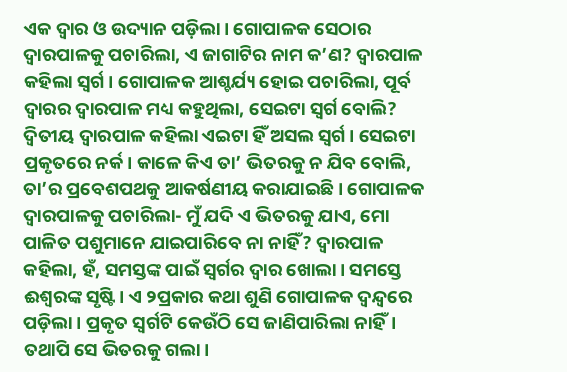ଏକ ଦ୍ୱାର ଓ ଉଦ୍ୟାନ ପଡ଼ିଲା। ଗୋପାଳକ ସେଠାର ଦ୍ୱାରପାଳକୁ ପଚାରିଲା, ଏ ଜାଗାଟିର ନାମ କ’ଣ? ଦ୍ୱାରପାଳ କହିଲା ସ୍ବର୍ଗ। ଗୋପାଳକ ଆଶ୍ଚର୍ଯ୍ୟ ହୋଇ ପଚାରିଲା, ପୂର୍ବ ଦ୍ୱାରର ଦ୍ୱାରପାଳ ମଧ୍ୟ କହୁଥିଲା, ସେଇଟା ସ୍ବର୍ଗ ବୋଲି? ଦ୍ୱିତୀୟ ଦ୍ୱାରପାଳ କହିଲା ଏଇଟା ହିଁ ଅସଲ ସ୍ବର୍ଗ। ସେଇଟା ପ୍ରକୃତରେ ନର୍କ। କାଳେ କିଏ ତା’ ଭିତରକୁ ନ ଯିବ ବୋଲି, ତା’ର ପ୍ରବେଶପଥକୁ ଆକର୍ଷଣୀୟ କରାଯାଇଛି। ଗୋପାଳକ ଦ୍ୱାରପାଳକୁ ପଚାରିଲା- ମୁଁ ଯଦି ଏ ଭିତରକୁ ଯାଏ, ମୋ ପାଳିତ ପଶୁମାନେ ଯାଇପାରିବେ ନା ନାହିଁ? ଦ୍ୱାରପାଳ କହିଲା, ହଁ, ସମସ୍ତଙ୍କ ପାଇଁ ସ୍ବର୍ଗର ଦ୍ୱାର ଖୋଲା। ସମସ୍ତେ ଈଶ୍ୱରଙ୍କ ସୃଷ୍ଟି। ଏ ୨ପ୍ରକାର କଥା ଶୁଣି ଗୋପାଳକ ଦ୍ୱନ୍ଦ୍ୱରେ ପଡ଼ିଲା। ପ୍ରକୃତ ସ୍ବର୍ଗଟି କେଉଁଠି ସେ ଜାଣିପାରିଲା ନାହିଁ। ତଥାପି ସେ ଭିତରକୁ ଗଲା।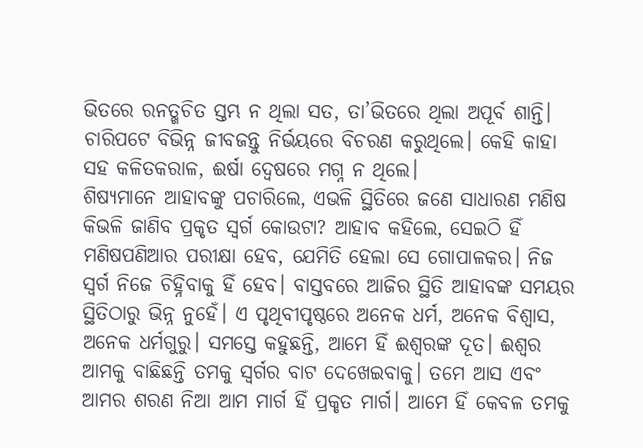ଭିତରେ ରନତ୍ଖଚିତ ସ୍ତମ୍ଭ ନ ଥିଲା ସତ, ତା’ଭିତରେ ଥିଲା ଅପୂର୍ବ ଶାନ୍ତି। ଚାରିପଟେ ବିଭିନ୍ନ ଜୀବଜନ୍ତୁ ନିର୍ଭୟରେ ବିଚରଣ କରୁଥିଲେ। କେହି କାହା ସହ କଳିତକରାଳ, ଈର୍ଷା ଦ୍ୱେଷରେ ମଗ୍ନ ନ ଥିଲେ।
ଶିଷ୍ୟମାନେ ଆହାବଙ୍କୁ ପଚାରିଲେ, ଏଭଳି ସ୍ଥିତିରେ ଜଣେ ସାଧାରଣ ମଣିଷ କିଭଳି ଜାଣିବ ପ୍ରକୃତ ସ୍ବର୍ଗ କୋଉଟା? ଆହାବ କହିଲେ, ସେଇଠି ହିଁ ମଣିଷପଣିଆର ପରୀକ୍ଷା ହେବ, ଯେମିତି ହେଲା ସେ ଗୋପାଳକର। ନିଜ ସ୍ବର୍ଗ ନିଜେ ଚିହ୍ନିବାକୁ ହିଁ ହେବ। ବାସ୍ତବରେ ଆଜିର ସ୍ଥିତି ଆହାବଙ୍କ ସମୟର ସ୍ଥିତିଠାରୁ ଭିନ୍ନ ନୁହେଁ। ଏ ପୃଥିବୀପୃଷ୍ଠରେ ଅନେକ ଧର୍ମ, ଅନେକ ବିଶ୍ୱାସ, ଅନେକ ଧର୍ମଗୁରୁ। ସମସ୍ତେ କହୁଛନ୍ତି, ଆମେ ହିଁ ଈଶ୍ୱରଙ୍କ ଦୂତ। ଈଶ୍ୱର ଆମକୁ ବାଛିଛନ୍ତି ତମକୁ ସ୍ବର୍ଗର ବାଟ ଦେଖେଇବାକୁ। ତମେ ଆସ ଏବଂ ଆମର ଶରଣ ନିଆ ଆମ ମାର୍ଗ ହିଁ ପ୍ରକୃତ ମାର୍ଗ। ଆମେ ହିଁ କେବଳ ତମକୁ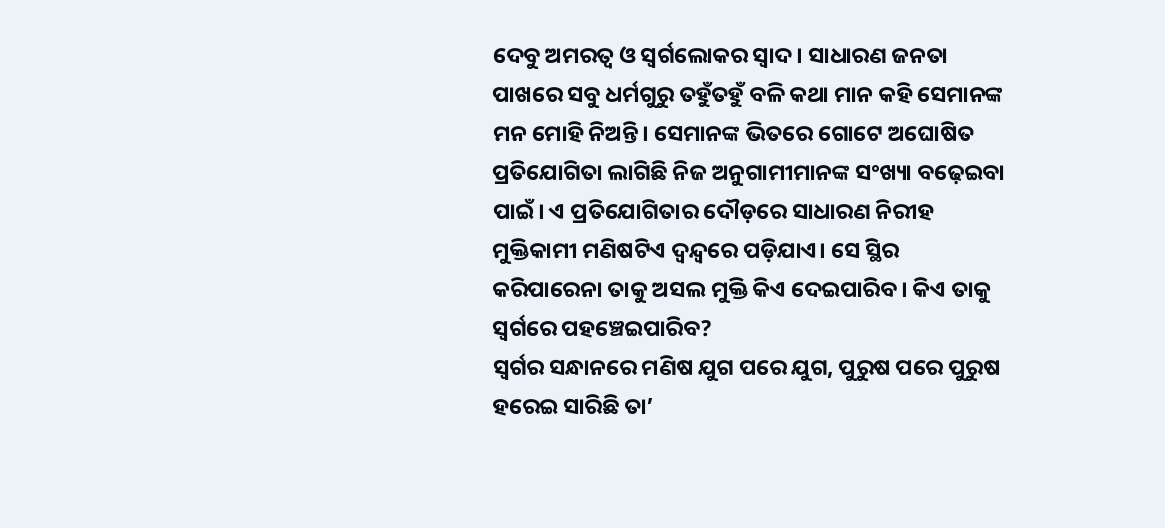ଦେବୁ ଅମରତ୍ୱ ଓ ସ୍ବର୍ଗଲୋକର ସ୍ବାଦ। ସାଧାରଣ ଜନତା ପାଖରେ ସବୁ ଧର୍ମଗୁରୁ ତହୁଁତହୁଁ ବଳି କଥା ମାନ କହି ସେମାନଙ୍କ ମନ ମୋହି ନିଅନ୍ତି। ସେମାନଙ୍କ ଭିତରେ ଗୋଟେ ଅଘୋଷିତ ପ୍ରତିଯୋଗିତା ଲାଗିଛି ନିଜ ଅନୁଗାମୀମାନଙ୍କ ସଂଖ୍ୟା ବଢ଼େଇବା ପାଇଁ। ଏ ପ୍ରତିଯୋଗିତାର ଦୌଡ଼ରେ ସାଧାରଣ ନିରୀହ ମୁକ୍ତିକାମୀ ମଣିଷଟିଏ ଦ୍ୱନ୍ଦ୍ୱରେ ପଡ଼ିଯାଏ। ସେ ସ୍ଥିର କରିପାରେନା ତାକୁ ଅସଲ ମୁକ୍ତି କିଏ ଦେଇପାରିବ। କିଏ ତାକୁ ସ୍ବର୍ଗରେ ପହଞ୍ଚେଇପାରିବ?
ସ୍ବର୍ଗର ସନ୍ଧାନରେ ମଣିଷ ଯୁଗ ପରେ ଯୁଗ, ପୁରୁଷ ପରେ ପୁରୁଷ ହରେଇ ସାରିଛି ତା’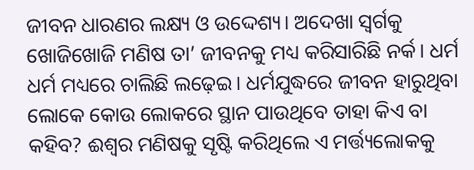ଜୀବନ ଧାରଣର ଲକ୍ଷ୍ୟ ଓ ଉଦ୍ଦେଶ୍ୟ। ଅଦେଖା ସ୍ବର୍ଗକୁ ଖୋଜିଖୋଜି ମଣିଷ ତା’ ଜୀବନକୁ ମଧ୍ୟ କରିସାରିଛି ନର୍କ। ଧର୍ମ ଧର୍ମ ମଧ୍ୟରେ ଚାଲିଛି ଲଢ଼େଇ। ଧର୍ମଯୁଦ୍ଧରେ ଜୀବନ ହାରୁଥିବା ଲୋକେ କୋଉ ଲୋକରେ ସ୍ଥାନ ପାଉଥିବେ ତାହା କିଏ ବା କହିବ? ଈଶ୍ୱର ମଣିଷକୁ ସୃଷ୍ଟି କରିଥିଲେ ଏ ମର୍ତ୍ତ୍ୟଲୋକକୁ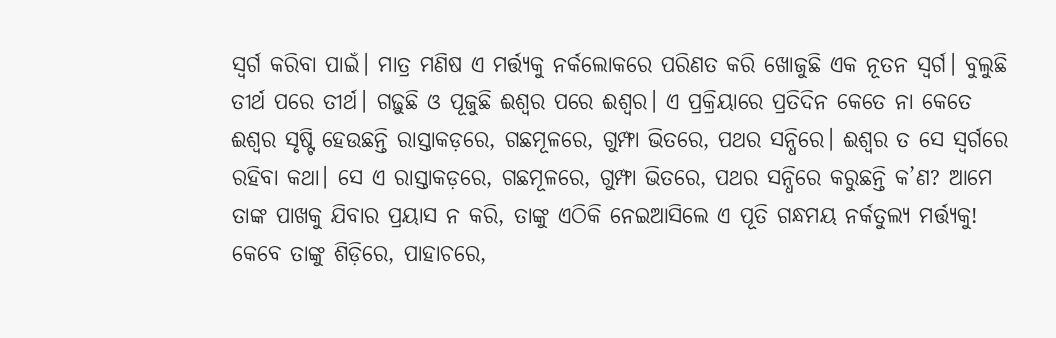ସ୍ବର୍ଗ କରିବା ପାଇଁ। ମାତ୍ର ମଣିଷ ଏ ମର୍ତ୍ତ୍ୟକୁ ନର୍କଲୋକରେ ପରିଣତ କରି ଖୋଜୁଛି ଏକ ନୂତନ ସ୍ବର୍ଗ। ବୁଲୁଛି ତୀର୍ଥ ପରେ ତୀର୍ଥ। ଗଢ଼ୁଛି ଓ ପୂଜୁଛି ଈଶ୍ୱର ପରେ ଈଶ୍ୱର। ଏ ପ୍ରକ୍ରିୟାରେ ପ୍ରତିଦିନ କେତେ ନା କେତେ ଈଶ୍ୱର ସୃଷ୍ଟି ହେଉଛନ୍ତି ରାସ୍ତାକଡ଼ରେ, ଗଛମୂଳରେ, ଗୁମ୍ଫା ଭିତରେ, ପଥର ସନ୍ଧିରେ। ଈଶ୍ୱର ତ ସେ ସ୍ବର୍ଗରେ ରହିବା କଥା। ସେ ଏ ରାସ୍ତାକଡ଼ରେ, ଗଛମୂଳରେ, ଗୁମ୍ଫା ଭିତରେ, ପଥର ସନ୍ଧିରେ କରୁଛନ୍ତି କ’ଣ? ଆମେ ତାଙ୍କ ପାଖକୁ ଯିବାର ପ୍ରୟାସ ନ କରି, ତାଙ୍କୁ ଏଠିକି ନେଇଆସିଲେ ଏ ପୂତି ଗନ୍ଧମୟ ନର୍କତୁଲ୍ୟ ମର୍ତ୍ତ୍ୟକୁ! କେବେ ତାଙ୍କୁ ଶିଡ଼ିରେ, ପାହାଚରେ,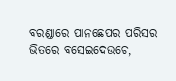ବରଣ୍ଡାରେ ପାନଛେପର ପରିସର ଭିତରେ ବସେଇଦେଉଚେ,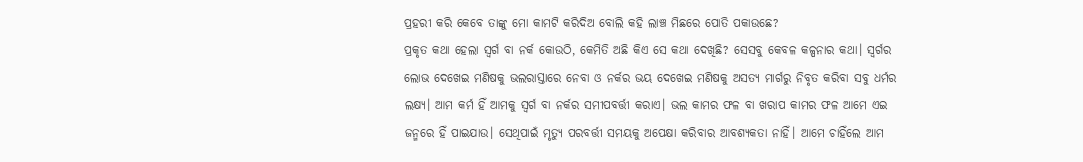ପ୍ରହରୀ କରି କେବେ ତାଙ୍କୁ ମୋ କାମଟି କରିଦିଅ ବୋଲି କହି ଲାଞ୍ଚ ମିଛରେ ପୋତି ପକାଉଛେ?
ପ୍ରକୃତ କଥା ହେଲା ସ୍ବର୍ଗ ବା ନର୍କ କୋଉଠି, କେମିତି ଅଛି କିଏ ସେ କଥା ଦେଖିଛି? ସେସବୁ କେବଳ କଳ୍ପନାର କଥା। ସ୍ବର୍ଗର ଲୋଭ ଦେଖେଇ ମଣିଷକୁ ଭଲରାସ୍ତାରେ ନେବା ଓ ନର୍କର ଭୟ ଦେଖେଇ ମଣିଷକୁ ଅସତ୍ୟ ମାର୍ଗରୁ ନିବୃତ କରିବା ସବୁ ଧର୍ମର ଲକ୍ଷ୍ୟ। ଆମ କର୍ମ ହିଁ ଆମକୁ ସ୍ବର୍ଗ ବା ନର୍କର ସମୀପବର୍ତ୍ତୀ କରାଏ। ଭଲ କାମର ଫଳ ବା ଖରାପ କାମର ଫଳ ଆମେ ଏଇ ଜନ୍ମରେ ହିଁ ପାଇଯାଉ। ସେଥିପାଇଁ ମୃତ୍ୟୁ ପରବର୍ତ୍ତୀ ସମୟକୁ ଅପେକ୍ଷା କରିବାର ଆବଶ୍ୟକତା ନାହିଁ। ଆମେ ଚାହିଁଲେ ଆମ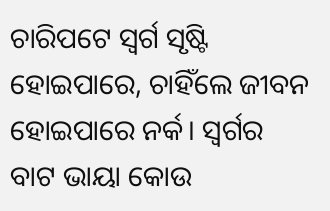ଚାରିପଟେ ସ୍ବର୍ଗ ସୃଷ୍ଟି ହୋଇପାରେ, ଚାହିଁଲେ ଜୀବନ ହୋଇପାରେ ନର୍କ। ସ୍ବର୍ଗର ବାଟ ଭାୟା କୋଉ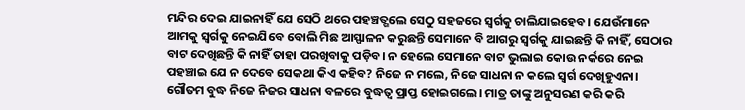ମନ୍ଦିର ଦେଇ ଯାଇନାହିଁ ଯେ ସେଠି ଥରେ ପହଞ୍ଚତ୍ଗଲେ ସେଠୁ ସହଜରେ ସ୍ବର୍ଗକୁ ଚାଲିଯାଇହେବ। ଯେଉଁମାନେ ଆମକୁ ସ୍ବର୍ଗକୁ ନେଇଯିବେ ବୋଲି ମିଛ ଆସ୍ଫାଳନ କରୁଛନ୍ତି ସେମାନେ ବି ଆଗରୁ ସ୍ବର୍ଗକୁ ଯାଇଛନ୍ତି କି ନାହିଁ, ସେଠାର ବାଟ ଦେଖିଛନ୍ତି କି ନାହିଁ ତାହା ପରଖିବାକୁ ପଡ଼ିବ। ନ ହେଲେ ସେମାନେ ବାଟ ଭୁଲାଇ କୋଉ ନର୍କରେ ନେଇ ପହଞ୍ଚାଇ ଯେ ନ ଦେବେ ସେକଥା କିଏ କହିବ? ନିଜେ ନ ମଲେ, ନିଜେ ସାଧନା ନ କଲେ ସ୍ବର୍ଗ ଦେଖିହୁଏନା। ଗୌତମ ବୁଦ୍ଧ ନିଜେ ନିଜର ସାଧନା ବଳରେ ବୁଦ୍ଧତ୍ୱ ପ୍ରାପ୍ତ ହୋଇଗଲେ। ମାତ୍ର ତାଙ୍କୁ ଅନୁସରଣ କରି କରି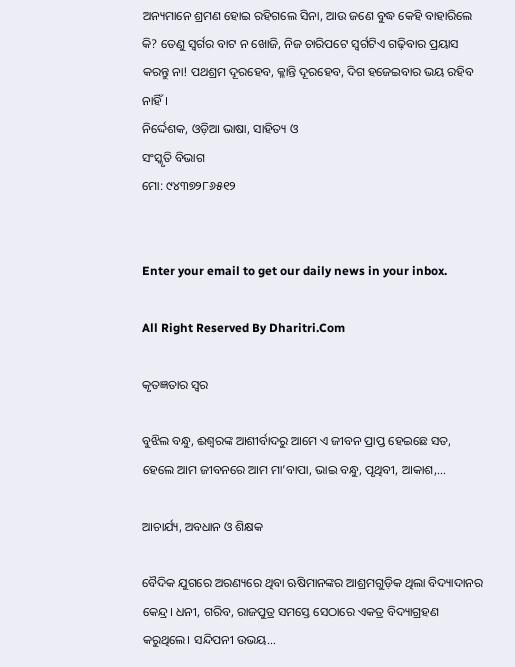ଅନ୍ୟମାନେ ଶ୍ରମଣ ହୋଇ ରହିଗଲେ ସିନା, ଆଉ ଜଣେ ବୁଦ୍ଧ କେହି ବାହାରିଲେ କି? ତେଣୁ ସ୍ବର୍ଗର ବାଟ ନ ଖୋଜି, ନିଜ ଚାରିପଟେ ସ୍ବର୍ଗଟିଏ ଗଢ଼ିବାର ପ୍ରୟାସ କରନ୍ତୁ ନା! ପଥଶ୍ରମ ଦୂରହେବ, କ୍ଳାନ୍ତି ଦୂରହେବ, ଦିଗ ହଜେଇବାର ଭୟ ରହିବ ନାହିଁ।
ନିର୍ଦ୍ଦେଶକ, ଓଡ଼ିଆ ଭାଷା, ସାହିତ୍ୟ ଓ
ସଂସ୍କୃତି ବିଭାଗ
ମୋ: ୯୪୩୭୨୮୬୫୧୨


Enter your email to get our daily news in your inbox.

All Right Reserved By Dharitri.Com

କୃତଜ୍ଞତାର ସ୍ବର

ବୁଝିଲ ବନ୍ଧୁ, ଈଶ୍ବରଙ୍କ ଆଶୀର୍ବାଦରୁ ଆମେ ଏ ଜୀବନ ପ୍ରାପ୍ତ ହେଇଛେ ସତ, ହେଲେ ଆମ ଜୀବନରେ ଆମ ମା’ବାପା, ଭାଇ ବନ୍ଧୁ, ପୃଥିବୀ, ଆକାଶ,...

ଆଚାର୍ଯ୍ୟ, ଅବଧାନ ଓ ଶିକ୍ଷକ

ବୈଦିକ ଯୁଗରେ ଅରଣ୍ୟରେ ଥିବା ଋଷିମାନଙ୍କର ଆଶ୍ରମଗୁଡ଼ିକ ଥିଲା ବିଦ୍ୟାଦାନର କେନ୍ଦ୍ର। ଧନୀ, ଗରିବ, ରାଜପୁତ୍ର ସମସ୍ତେ ସେଠାରେ ଏକତ୍ର ବିଦ୍ୟାଗ୍ରହଣ କରୁଥିଲେ। ସନ୍ଦିପନୀ ଉଭୟ...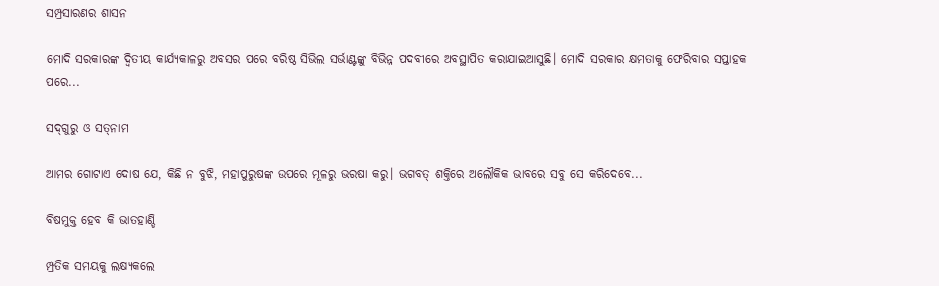ସମ୍ପ୍ରସାରଣର ଶାସନ

ମୋଦି ସରକାରଙ୍କ ଦ୍ୱିତୀୟ କାର୍ଯ୍ୟକାଳରୁ ଅବସର ପରେ ବରିଷ୍ଠ ସିଭିଲ ସର୍ଭାଣ୍ଟଙ୍କୁ ବିଭିନ୍ନ ପଦବୀରେ ଅବସ୍ଥାପିତ କରାଯାଇଆସୁଛି। ମୋଦି ସରକାର କ୍ଷମତାକୁ ଫେରିବାର ସପ୍ତାହକ ପରେ...

ସଦ୍‌ଗୁରୁ ଓ ସତ୍‌ନାମ

ଆମର ଗୋଟାଏ ଦୋଷ ଯେ, କିଛି ନ ବୁଝି, ମହାପୁରୁଷଙ୍କ ଉପରେ ମୂଳରୁ ଭରଷା କରୁ। ଭଗବତ୍‌ ଶକ୍ତିରେ ଅଲୌକିକ ଭାବରେ ସବୁ ସେ କରିଦେବେ...

ବିଷମୁକ୍ତ ହେବ କି ଭାତହାଣ୍ଡି

ମ୍ପ୍ରତିକ ସମୟକୁ ଲକ୍ଷ୍ୟକଲେ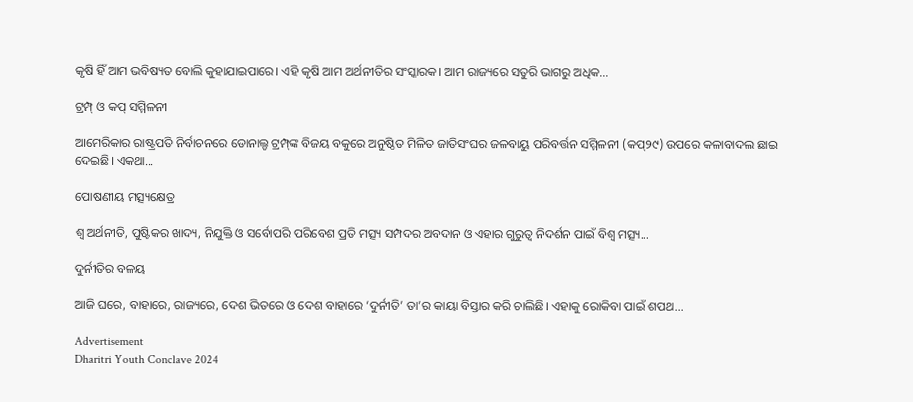କୃଷି ହିଁ ଆମ ଭବିଷ୍ୟତ ବୋଲି କୁହାଯାଇପାରେ। ଏହି କୃଷି ଆମ ଅର୍ଥନୀତିର ସଂସ୍କାରକ। ଆମ ରାଜ୍ୟରେ ସତୁରି ଭାଗରୁ ଅଧିକ...

ଟ୍ରମ୍ପ୍‌ ଓ କପ୍‌ ସମ୍ମିଳନୀ

ଆମେରିକାର ରାଷ୍ଟ୍ରପତି ନିର୍ବାଚନରେ ଡୋନାଲ୍ଡ ଟ୍ରମ୍ପ୍‌ଙ୍କ ବିଜୟ ବକୁରେ ଅନୁଷ୍ଠିତ ମିଳିତ ଜାତିସଂଘର ଜଳବାୟୁ ପରିବର୍ତ୍ତନ ସମ୍ମିଳନୀ (କପ୍‌୨୯) ଉପରେ କଳାବାଦଲ ଛାଇ ଦେଇଛି। ଏକଥା...

ପୋଷଣୀୟ ମତ୍ସ୍ୟକ୍ଷେତ୍ର

ଶ୍ୱ ଅର୍ଥନୀତି, ପୁଷ୍ଟିକର ଖାଦ୍ୟ, ନିଯୁକ୍ତି ଓ ସର୍ବୋପରି ପରିବେଶ ପ୍ରତି ମତ୍ସ୍ୟ ସମ୍ପଦର ଅବଦାନ ଓ ଏହାର ଗୁରୁତ୍ୱ ନିଦର୍ଶନ ପାଇଁ ବିଶ୍ୱ ମତ୍ସ୍ୟ...

ଦୁର୍ନୀତିର ବଳୟ

ଆଜି ଘରେ, ବାହାରେ, ରାଜ୍ୟରେ, ଦେଶ ଭିତରେ ଓ ଦେଶ ବାହାରେ ‘ଦୁର୍ନୀତି’ ତା’ର କାୟା ବିସ୍ତାର କରି ଚାଲିଛି। ଏହାକୁ ରୋକିବା ପାଇଁ ଶପଥ...

Advertisement
Dharitri Youth Conclave 2024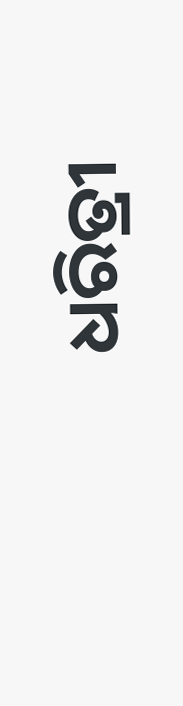ଧରିତ୍ରୀ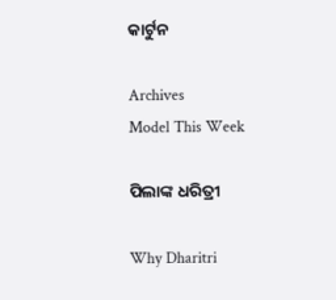କାର୍ଟୁନ

Archives
Model This Week

ପିଲାଙ୍କ ଧରିତ୍ରୀ

Why Dharitri